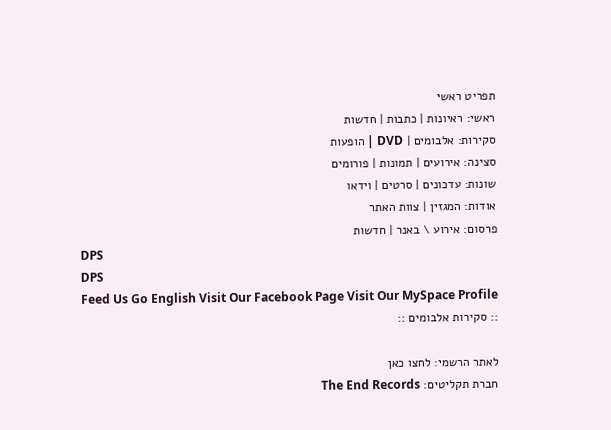תפריט ראשי
ראשי: ראיונות | כתבות | חדשות
סקירות: אלבומים | DVD | הופעות
סצינה: אירועים | תמונות | פורומים
שונות: עדכונים | סרטים | וידאו
אודות: המגזין | צוות האתר
פרסום: אירוע \ באנר | חדשות
DPS
DPS
Feed Us Go English Visit Our Facebook Page Visit Our MySpace Profile
:: סקירות אלבומים ::

לאתר הרשמי: לחצו כאן
חברת תקליטים: The End Records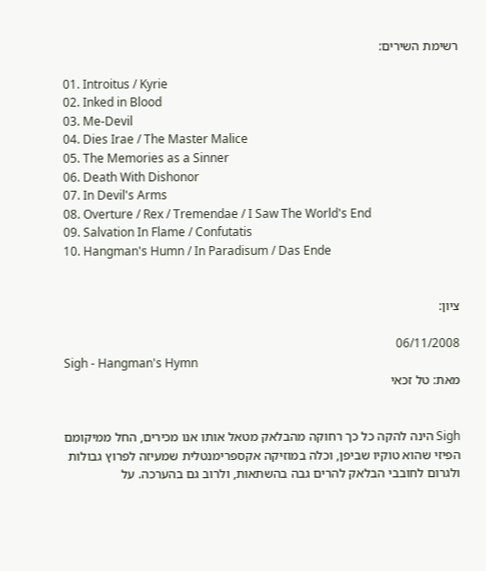רשימת השירים:

01. Introitus / Kyrie
02. Inked in Blood
03. Me-Devil
04. Dies Irae / The Master Malice
05. The Memories as a Sinner
06. Death With Dishonor
07. In Devil's Arms
08. Overture / Rex / Tremendae / I Saw The World's End
09. Salvation In Flame / Confutatis
10. Hangman's Humn / In Paradisum / Das Ende


ציון:

06/11/2008
Sigh - Hangman's Hymn
מאת: טל זכאי


Sigh הינה להקה כל כך רחוקה מהבלאק מטאל אותו אנו מכירים, החל ממיקומם הפיזי שהוא טוקיו שביפן, וכלה במוזיקה אקספרימנטלית שמעיזה לפרוץ גבולות ולגרום לחובבי הבלאק להרים גבה בהשתאות, ולרוב גם בהערכה. על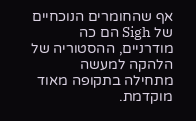אף שהחומרים הנוכחיים של Sigh הם כה מודרניים, ההסטוריה של הלהקה למעשה מתחילה בתקופה מאוד מוקדמת.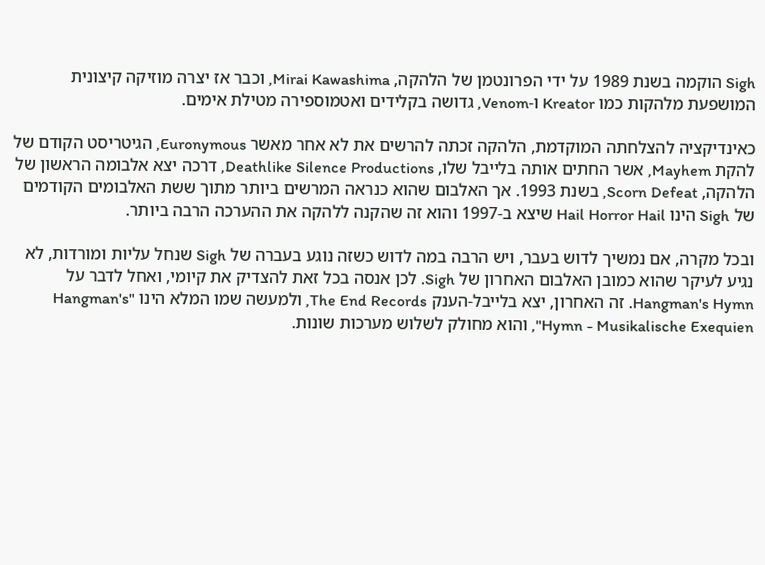Sigh הוקמה בשנת 1989 על ידי הפרונטמן של הלהקה, Mirai Kawashima, וכבר אז יצרה מוזיקה קיצונית המושפעת מלהקות כמו Kreator ו-Venom, גדושה בקלידים ואטמוספירה מטילת אימים.

כאינדיקציה להצלחתה המוקדמת, הלהקה זכתה להרשים את לא אחר מאשר Euronymous, הגיטריסט הקודם של להקת Mayhem, אשר החתים אותה בלייבל שלו, Deathlike Silence Productions, דרכה יצא אלבומה הראשון של הלהקה, Scorn Defeat, בשנת 1993. אך האלבום שהוא כנראה המרשים ביותר מתוך ששת האלבומים הקודמים של Sigh הינו Hail Horror Hail שיצא ב-1997 והוא זה שהקנה ללהקה את ההערכה הרבה ביותר.

ובכל מקרה, אם נמשיך לדוש בעבר, ויש הרבה במה לדוש כשזה נוגע בעברה של Sigh שנחל עליות ומורדות, לא נגיע לעיקר שהוא כמובן האלבום האחרון של Sigh. לכן אנסה בכל זאת להצדיק את קיומי, ואחל לדבר על Hangman's Hymn. זה האחרון, יצא בלייבל-הענק The End Records, ולמעשה שמו המלא הינו "Hangman's Hymn - Musikalische Exequien", והוא מחולק לשלוש מערכות שונות.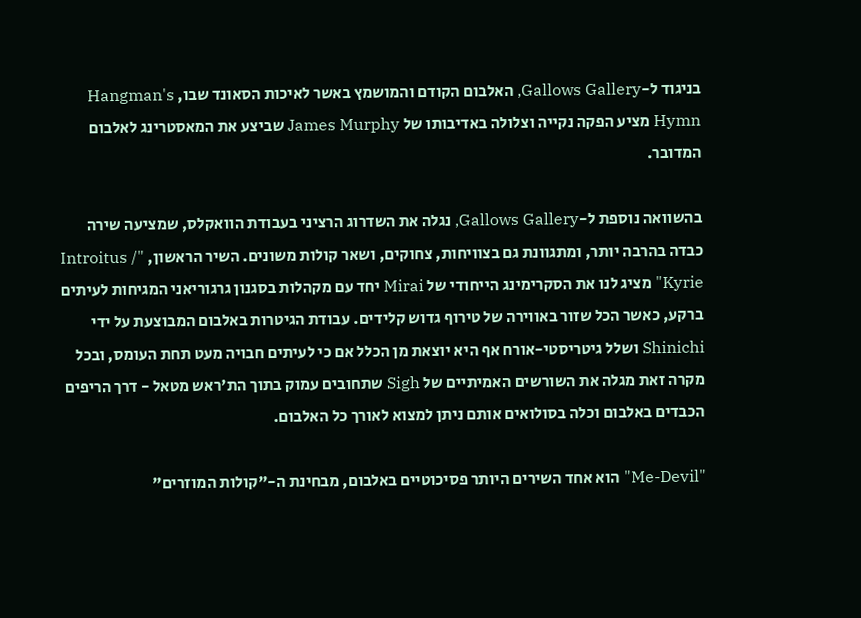בניגוד ל-Gallows Gallery, האלבום הקודם והמושמץ באשר לאיכות הסאונד שבו, Hangman's Hymn מציע הפקה נקייה וצלולה באדיבותו של James Murphy שביצע את המאסטרינג לאלבום המדובר.

בהשוואה נוספת ל-Gallows Gallery, נגלה את השדרוג הרציני בעבודת הוואקלס, שמציעה שירה כבדה בהרבה יותר, ומתגוונת גם בצוויחות, צחוקים, ושאר קולות משונים. השיר הראשון, "Introitus / Kyrie" מציג לנו את הסקרימינג הייחודי של Mirai יחד עם מקהלות בסגנון גרגוריאני המגיחות לעיתים ברקע, כאשר הכל שזור באווירה של טירוף גדוש קלידים. עבודת הגיטרות באלבום המבוצעת על ידי Shinichi ושלל גיטריסטי-אורח אף היא יוצאת מן הכלל אם כי לעיתים חבויה מעט תחת העומס, ובכל מקרה זאת מגלה את השורשים האמיתיים של Sigh שתחובים עמוק בתוך הת'ראש מטאל - דרך הריפים הכבדים באלבום וכלה בסולואים אותם ניתן למצוא לאורך כל האלבום.

"Me-Devil" הוא אחד השירים היותר פסיכוטיים באלבום, מבחינת ה-"קולות המוזרים"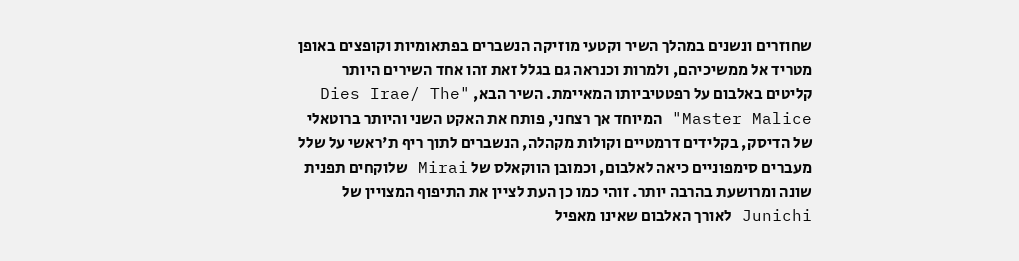שחוזרים ונשנים במהלך השיר וקטעי מוזיקה הנשברים בפתאומיות וקופצים באופן מטריד אל ממשיכיהם, ולמרות וכנראה גם בגלל זאת זהו אחד השירים היותר קליטים באלבום על רפטטיביותו המאיימת. השיר הבא, "Dies Irae/ The Master Malice" המיוחד אך רצחני, פותח את האקט השני והיותר ברוטאלי של הדיסק, בקלידים דרמטיים וקולות מקהלה, הנשברים לתוך ריף ת'ראשי על שלל מעברים סימפוניים כיאה לאלבום, וכמובן הווקאלס של Mirai שלוקחים תפנית שונה ומרושעת בהרבה יותר. זוהי כמו כן העת לציין את התיפוף המצויין של Junichi לאורך האלבום שאינו מאפיל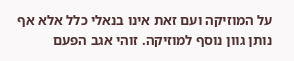על המוזיקה ועם זאת אינו בנאלי כלל אלא אף נותן גוון נוסף למוזיקה. זוהי אגב הפעם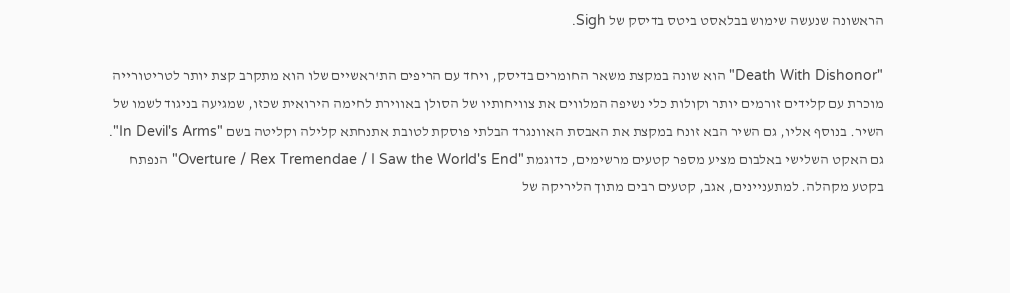הראשונה שנעשה שימוש בבלאסט ביטס בדיסק של Sigh.

"Death With Dishonor" הוא שונה במקצת משאר החומרים בדיסק, ויחד עם הריפים הת'ראשיים שלו הוא מתקרב קצת יותר לטריטורייה מוכרת עם קלידים זורמים יותר וקולות כלי נשיפה המלווים את צוויחותיו של הסולן באווירת לחימה הירואית שכזו, שמגיעה בניגוד לשמו של השיר. בנוסף אליו, גם השיר הבא זונח במקצת את האבסת האוונגרד הבלתי פוסקת לטובת אתנחתא קלילה וקליטה בשם "In Devil's Arms". גם האקט השלישי באלבום מציע מספר קטעים מרשימים, כדוגמת "Overture / Rex Tremendae / I Saw the World's End" הנפתח בקטע מקהלה. למתעניינים, אגב, קטעים רבים מתוך הליריקה של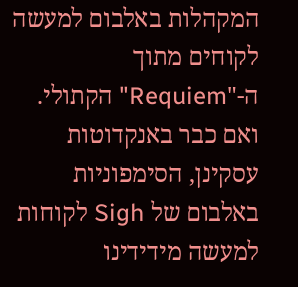המקהלות באלבום למעשה לקוחים מתוך ה-"Requiem" הקתולי. ואם כבר באנקדוטות עסקינן, הסימפוניות באלבום של Sigh לקוחות למעשה מידידינו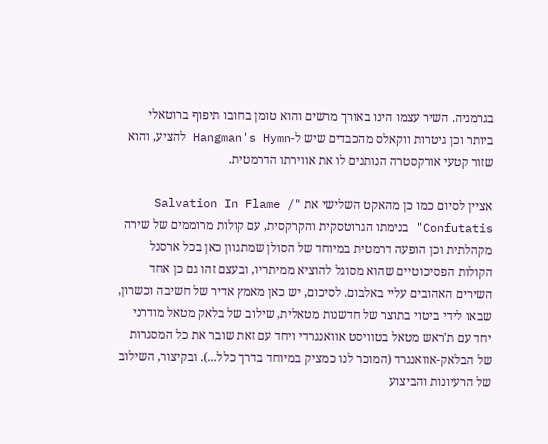בגרמניה. השיר עצמו הינו באורך מרשים והוא טומן בחובו תיפוף ברוטאלי ביותר וכן גיטרות ווקאלס מהכבדים שיש ל-Hangman's Hymn להציע, והוא שזור קטעי אורקסטרה הנותנים לו את אווירתו הדרמטית.

אציין לסיום כמו כן מהאקט השלישי את "Salvation In Flame / Confutatis" בנימתו הגרוטסקית והקרקסית, עם קולות מרוממים של שירה מקהלתית וכן הופעה דרמטית במיוחד של הסולן שמתגוון כאן בכל ארסנל הקולות הפסיכוטיים שהוא מסוגל להוציא ממיתריו, ובעצם זהו גם כן אחד השירים האהובים עליי באלבום. לסיכום, יש כאן מאמץ אדיר של חשיבה וכשרון, שבאו לידי ביטוי בתוצר של חדשנות מטאלית, שילוב של בלאק מטאל מודרני יחד עם ת'ראש מטאל בטוויסט אוואנגרדי ויחד עם זאת שובר את כל המסגרות של הבלאק-אוואנגרד (המוכר לנו כמציק במיוחד בדרך כלל...). ובקיצור, השילוב של הרעיונות והביצוע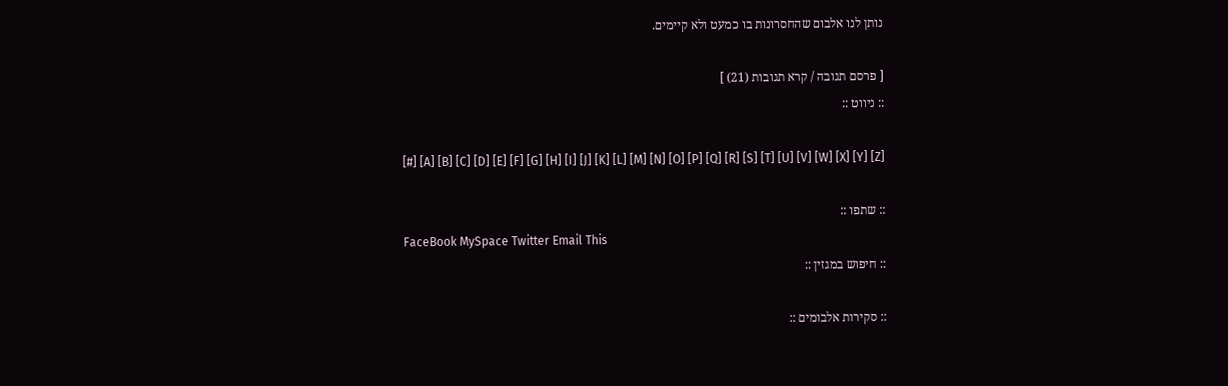נותן לנו אלבום שהחסרונות בו כמעט ולא קיימים.

[ פרסם תגובה / קרא תגובות (21) ]
:: ניווט ::

[#] [A] [B] [C] [D] [E] [F] [G] [H] [I] [J] [K] [L] [M] [N] [O] [P] [Q] [R] [S] [T] [U] [V] [W] [X] [Y] [Z]

:: שתפו ::
FaceBook MySpace Twitter Email This
:: חיפוש במגזין ::

:: סקירות אלבומים ::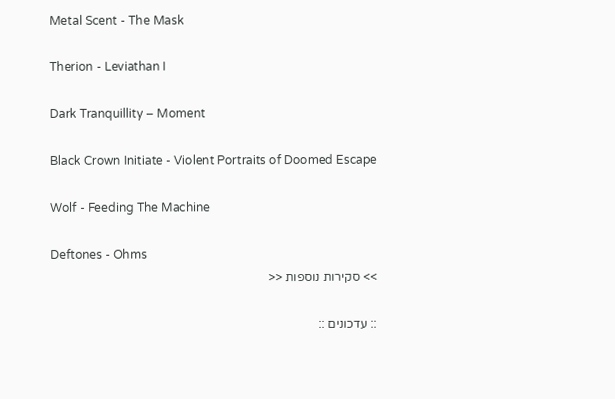Metal Scent - The Mask

Therion - Leviathan I

Dark Tranquillity – Moment

Black Crown Initiate - Violent Portraits of Doomed Escape

Wolf - Feeding The Machine

Deftones - Ohms
>> סקירות נוספות <<

:: עדכונים ::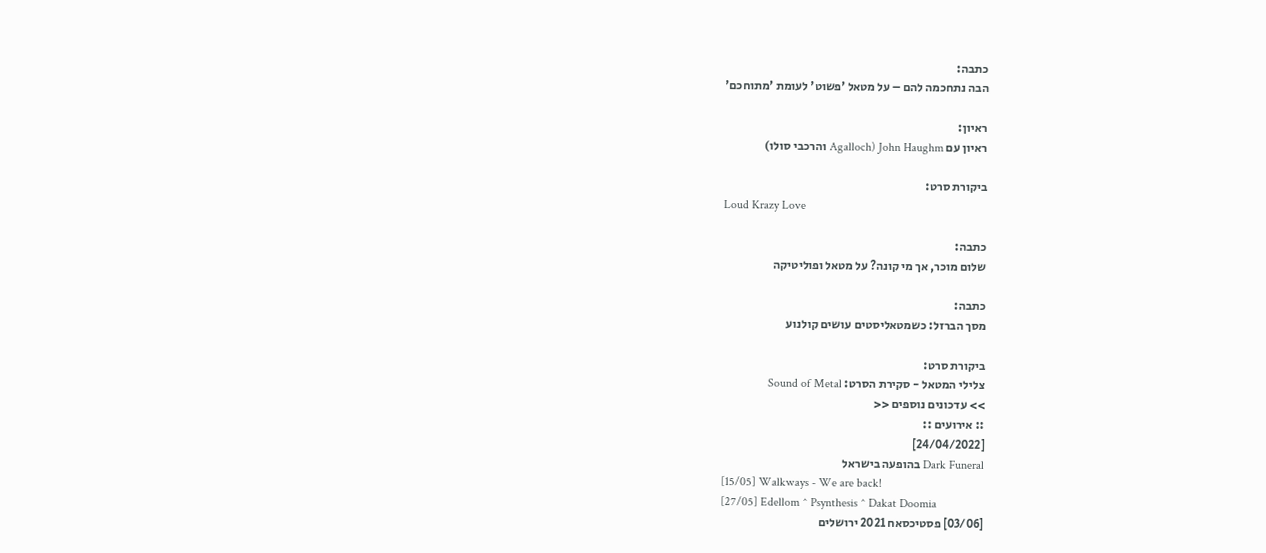כתבה:
הבה נתחכמה להם – על מטאל 'פשוט' לעומת 'מתוחכם'

ראיון:
ראיון עם John Haughm (Agalloch והרכבי סולו)

ביקורת סרט:
Loud Krazy Love

כתבה:
שלום מוכר, אך מי קונה? על מטאל ופוליטיקה

כתבה:
מסך הברזל: כשמטאליסטים עושים קולנוע

ביקורת סרט:
צלילי המטאל - סקירת הסרט: Sound of Metal
>> עדכונים נוספים <<
:: אירועים ::
[24/04/2022]
Dark Funeral בהופעה בישראל
[15/05] Walkways - We are back!
[27/05] Edellom ^ Psynthesis ^ Dakat Doomia
[03/06] פסטיכסאח 2021 ירושלים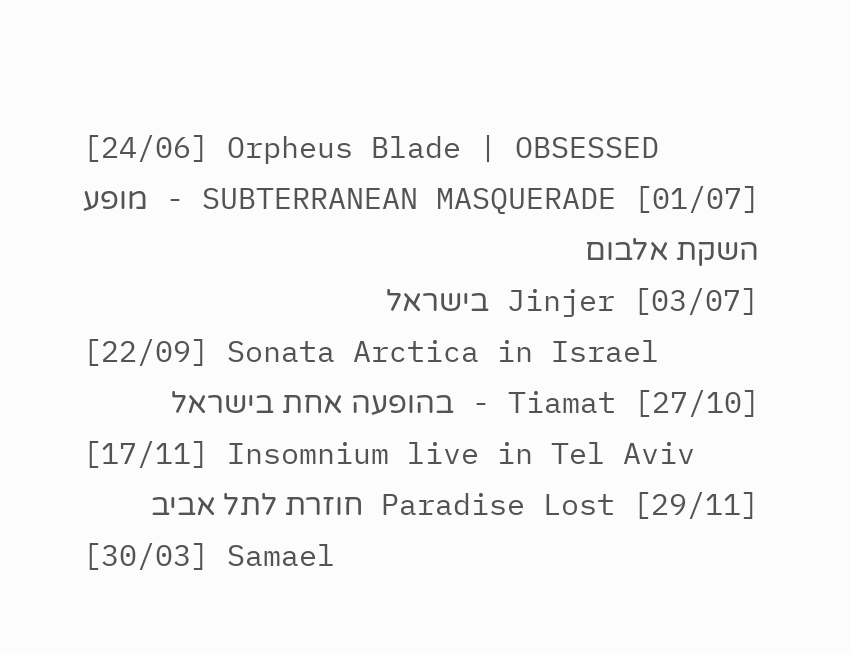[24/06] Orpheus Blade | OBSESSED
[01/07] SUBTERRANEAN MASQUERADE - מופע השקת אלבום
[03/07] Jinjer בישראל
[22/09] Sonata Arctica in Israel
[27/10] Tiamat - בהופעה אחת בישראל
[17/11] Insomnium live in Tel Aviv
[29/11] Paradise Lost חוזרת לתל אביב
[30/03] Samael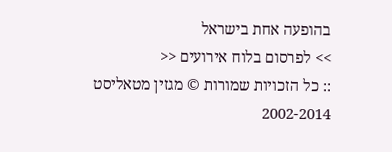בהופעה אחת בישראל
>> לפרסום בלוח אירועים <<
:: כל הזכויות שמורות © מגזין מטאליסט 2002-2014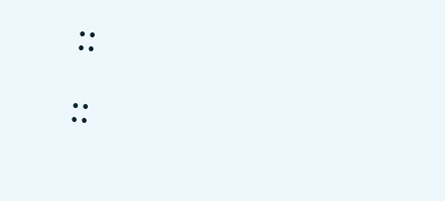::                                                                                ::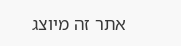אתר זה מיוצג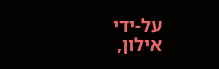על-ידי אילון,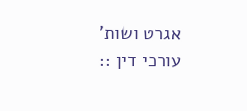אגרט ושות' עורכי דין ::